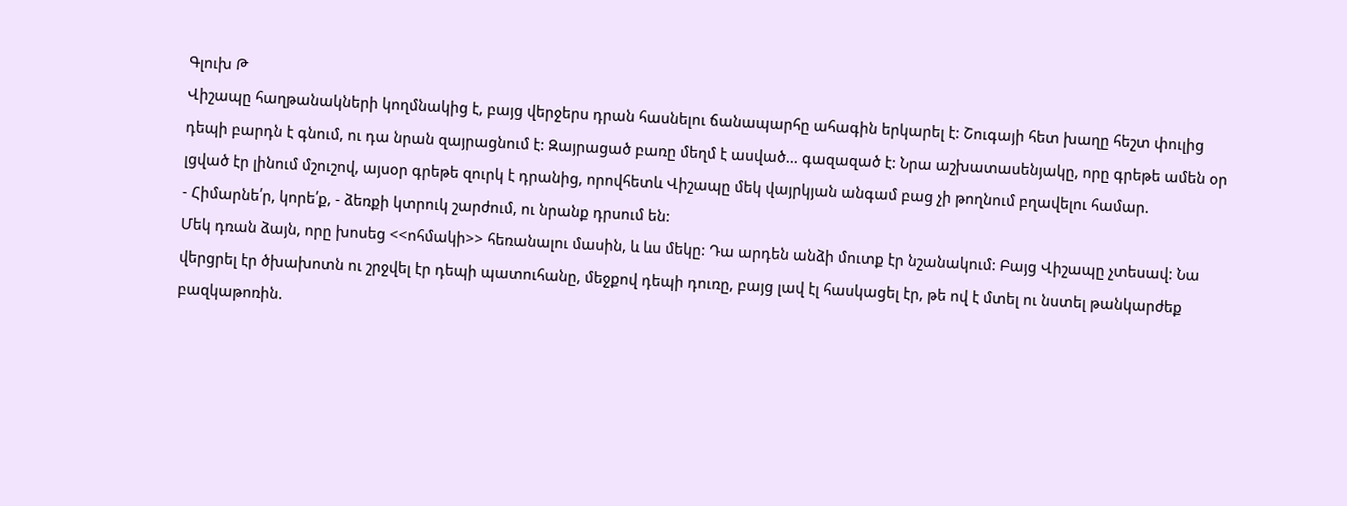Գլուխ Թ
Վիշապը հաղթանակների կողմնակից է, բայց վերջերս դրան հասնելու ճանապարհը ահագին երկարել է: Շուգայի հետ խաղը հեշտ փուլից դեպի բարդն է գնում, ու դա նրան զայրացնում է: Զայրացած բառը մեղմ է ասված... գազազած է: Նրա աշխատասենյակը, որը գրեթե ամեն օր լցված էր լինում մշուշով, այսօր գրեթե զուրկ է դրանից, որովհետև Վիշապը մեկ վայրկյան անգամ բաց չի թողնում բղավելու համար.
- Հիմարնե՛ր, կորե՛ք, - ձեռքի կտրուկ շարժում, ու նրանք դրսում են:
Մեկ դռան ձայն, որը խոսեց <<ոհմակի>> հեռանալու մասին, և ևս մեկը: Դա արդեն անձի մուտք էր նշանակում: Բայց Վիշապը չտեսավ: Նա վերցրել էր ծխախոտն ու շրջվել էր դեպի պատուհանը, մեջքով դեպի դուռը, բայց լավ էլ հասկացել էր, թե ով է մտել ու նստել թանկարժեք բազկաթոռին.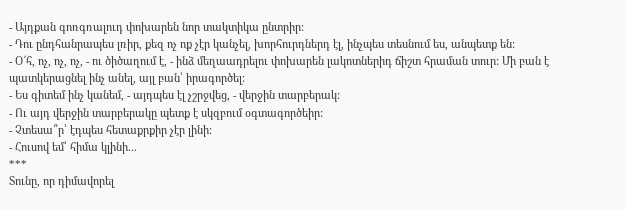- Այդքան գոռգռալուդ փոխարեն նոր տակտիկա ընտրիր:
- Դու ընդհանրապես լռիր, քեզ ոչ ոք չէր կանչել, խորհուրդներդ էլ, ինչպես տեսնում ես, անպետք են:
- Օ՜հ, ոչ, ոչ, ոչ, - ու ծիծաղում է, - ինձ մեղաադրելու փոխարեն լակոտներիդ ճիշտ հրաման տուր: Մի բան է պատկերացնել ինչ անել, այլ բան՝ իրագործել:
- Ես գիտեմ ինչ կանեմ, - այդպես էլ չշրջվեց, - վերջին տարբերակ:
- Ու այդ վերջին տարբերակը պետք է սկզբում օգտագործեիր:
- Չտեսա՞ր՝ էդպես հետաքրքիր չէր լինի:
- Հուսով եմ՝ հիմա կլինի...
***
Տունը, որ դիմավորել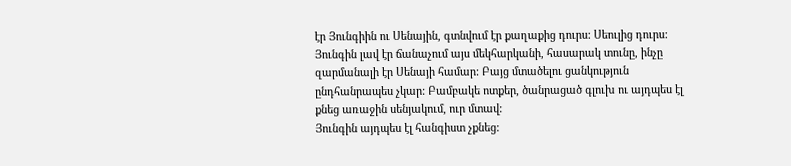էր Յունգիին ու Սենային, գտնվում էր քաղաքից դուրս: Սեուլից դուրս:
Յունգին լավ էր ճանաչում այս մեկհարկանի, հասարակ տունը, ինչը զարմանալի էր Սենայի համար: Բայց մտածելու ցանկություն ընդհանրապես չկար: Բամբակե ոտքեր, ծանրացած գլուխ ու այդպես էլ քնեց առաջին սենյակում, ուր մտավ:
Յունգին այդպես էլ հանգիստ չքնեց: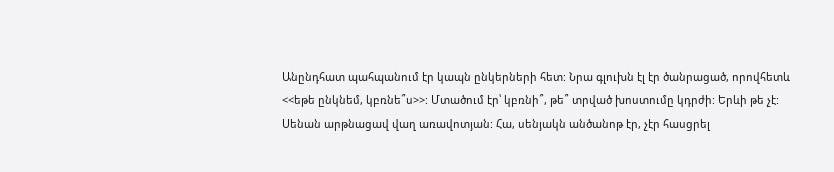Անընդհատ պահպանում էր կապն ընկերների հետ: Նրա գլուխն էլ էր ծանրացած, որովհետև <<եթե ընկնեմ, կբռնե՞ս>>: Մտածում էր՝ կբռնի՞, թե՞ տրված խոստումը կդրժի: Երևի թե չէ:
Սենան արթնացավ վաղ առավոտյան: Հա, սենյակն անծանոթ էր, չէր հասցրել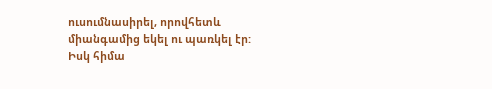ուսումնասիրել, որովհետև միանգամից եկել ու պառկել էր: Իսկ հիմա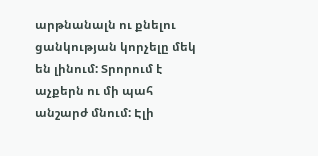արթնանալն ու քնելու ցանկության կորչելը մեկ են լինում: Տրորում է աչքերն ու մի պահ անշարժ մնում: Էլի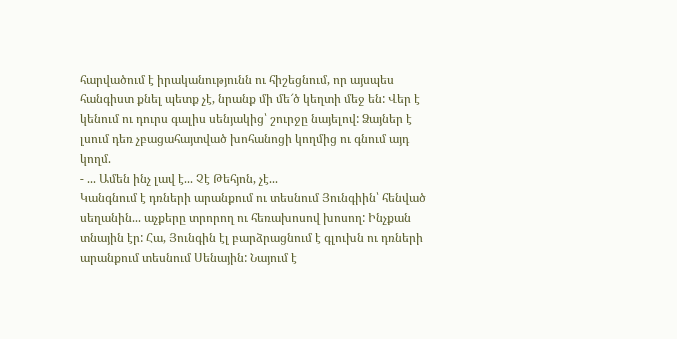հարվածում է իրականությունն ու հիշեցնում, որ այսպես հանգիստ քնել պետք չէ, նրանք մի մե՜ծ կեղտի մեջ են: Վեր է կենում ու դուրս գալիս սենյակից՝ շուրջը նայելով: Ձայներ է լսում դեռ չբացահայտված խոհանոցի կողմից ու գնում այդ կողմ.
- ... Ամեն ինչ լավ է... Չէ Թեհյոն, չէ...
Կանգնում է դռների արանքում ու տեսնում Յունգիին՝ հենված սեղանին... աչքերը տրորող ու հեռախոսով խոսող: Ինչքան տնային էր: Հա, Յունգին էլ բարձրացնում է գլուխն ու դռների արանքում տեսնում Սենային: Նայում է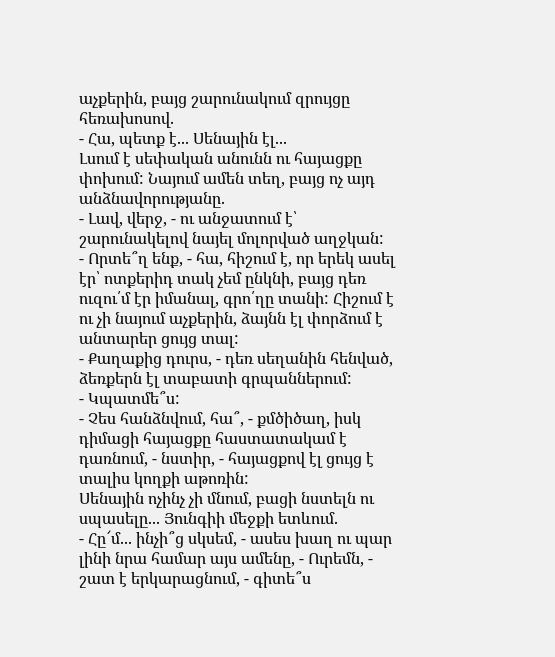աչքերին, բայց շարունակում զրույցը հեռախոսով.
- Հա, պետք է... Սենային էլ...
Լսում է սեփական անունն ու հայացքը փոխում: Նայում ամեն տեղ, բայց ոչ այդ անձնավորությանը.
- Լավ, վերջ, - ու անջատում է՝ շարունակելով նայել մոլորված աղջկան:
- Որտե՞ղ ենք, - հա, հիշում է, որ երեկ ասել էր՝ ոտքերիդ տակ չեմ ընկնի, բայց դեռ ուզու՛մ էր իմանալ, գրո՛ղը տանի: Հիշում է ու չի նայում աչքերին, ձայնն էլ փորձում է անտարեր ցույց տալ:
- Քաղաքից դուրս, - դեռ սեղանին հենված, ձեռքերն էլ տաբատի գրպաններում:
- Կպատմե՞ս:
- Չես հանձնվում, հա՞, - քմծիծաղ, իսկ դիմացի հայացքը հաստատակամ է դառնում, - նստիր, - հայացքով էլ ցույց է տալիս կողքի աթոռին:
Սենային ոչինչ չի մնում, բացի նստելն ու սպասելը... Յունգիի մեջքի ետևում.
- Հը՜մ... ինչի՞ց սկսեմ, - ասես խաղ ու պար լինի նրա համար այս ամենը, - Ուրեմն, - շատ է երկարացնում, - գիտե՞ս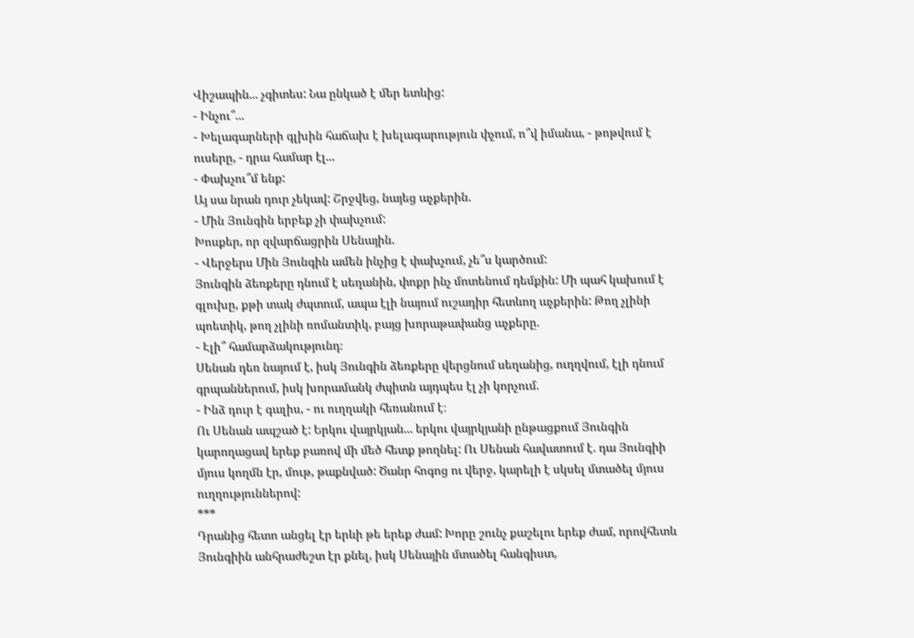Վիշապին... չգիտես: Նա ընկած է մեր ետևից:
- Ինչու՞...
- Խելագարների գլխին հաճախ է խելագարություն փչում, ո՞վ իմանա, - թոթվում է ուսերը, - դրա համար էլ...
- Փախչու՞մ ենք:
Այ սա նրան դուր չեկավ: Շրջվեց, նայեց աչքերին.
- Մին Յունգին երբեք չի փախչում:
Խոսքեր, որ զվարճացրին Սենային.
- Վերջերս Մին Յունգին ամեն ինչից է փախչում, չե՞ս կարծում:
Յունգին ձեռքերը դնում է սեղանին, փոքր ինչ մոտենում դեմքին: Մի պահ կախում է գլուխը, քթի տակ ժպտում, ապա էլի նայում ուշադիր հետևող աչքերին: Թող չլինի պոետիկ, թող չլինի ռոմանտիկ, բայց խորաթափանց աչքերը.
- Էլի՞ համարձակությունդ։
Սենան դեռ նայում է, իսկ Յունգին ձեռքերը վերցնում սեղանից, ուղղվում, էլի դնում գրպաններում, իսկ խորամանկ ժպիտն այդպես էլ չի կորչում.
- Ինձ դուր է գալիս, - ու ուղղակի հեռանում է։
Ու Սենան ապշած է: Երկու վայրկյան... երկու վայրկյանի ընթացքում Յունգին կարողացավ երեք բառով մի մեծ հետք թողնել: Ու Սենան հավատում է. դա Յունգիի մյուս կողմն էր, մութ, թաքնված: Ծանր հոգոց ու վերջ, կարելի է սկսել մտածել մյուս ուղղություններով:
***
Դրանից հետո անցել էր երևի թե երեք ժամ: Խորը շունչ քաշելու երեք ժամ, որովհետև Յունգիին անհրաժեշտ էր քնել, իսկ Սենային մտածել հանգիստ,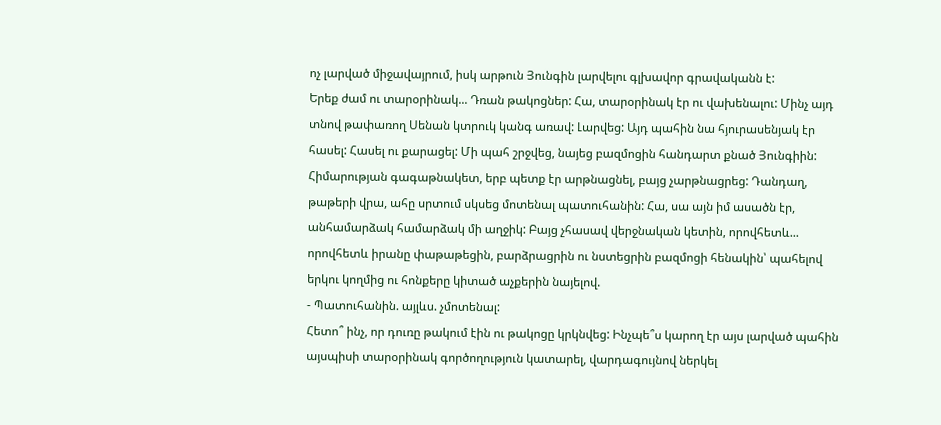ոչ լարված միջավայրում, իսկ արթուն Յունգին լարվելու գլխավոր գրավականն է:
Երեք ժամ ու տարօրինակ... Դռան թակոցներ: Հա, տարօրինակ էր ու վախենալու: Մինչ այդ տնով թափառող Սենան կտրուկ կանգ առավ: Լարվեց: Այդ պահին նա հյուրասենյակ էր հասել: Հասել ու քարացել: Մի պահ շրջվեց, նայեց բազմոցին հանդարտ քնած Յունգիին: Հիմարության գագաթնակետ, երբ պետք էր արթնացնել, բայց չարթնացրեց: Դանդաղ, թաթերի վրա, ահը սրտում սկսեց մոտենալ պատուհանին: Հա, սա այն իմ ասածն էր, անհամարձակ համարձակ մի աղջիկ: Բայց չհասավ վերջնական կետին, որովհետև... որովհետև իրանը փաթաթեցին, բարձրացրին ու նստեցրին բազմոցի հենակին՝ պահելով երկու կողմից ու հոնքերը կիտած աչքերին նայելով.
- Պատուհանին. այլևս. չմոտենալ:
Հետո՞ ինչ, որ դուռը թակում էին ու թակոցը կրկնվեց: Ինչպե՞ս կարող էր այս լարված պահին այսպիսի տարօրինակ գործողություն կատարել, վարդագույնով ներկել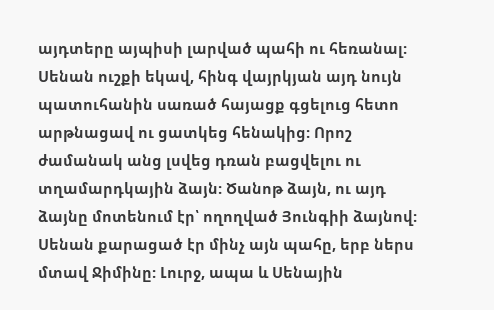այդտերը այպիսի լարված պահի ու հեռանալ:
Սենան ուշքի եկավ, հինգ վայրկյան այդ նույն պատուհանին սառած հայացք գցելուց հետո արթնացավ ու ցատկեց հենակից: Որոշ ժամանակ անց լսվեց դռան բացվելու ու տղամարդկային ձայն: Ծանոթ ձայն, ու այդ ձայնը մոտենում էր՝ ողողված Յունգիի ձայնով: Սենան քարացած էր մինչ այն պահը, երբ ներս մտավ Ջիմինը: Լուրջ, ապա և Սենային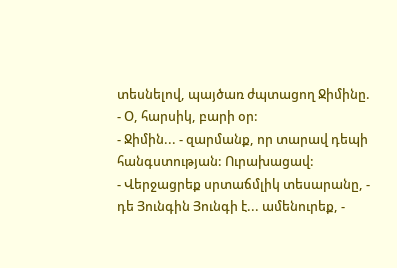տեսնելով, պայծառ ժպտացող Ջիմինը.
- Օ, հարսիկ, բարի օր:
- Ջիմին... - զարմանք, որ տարավ դեպի հանգստության: Ուրախացավ:
- Վերջացրեք սրտաճմլիկ տեսարանը, - դե Յունգին Յունգի է... ամենուրեք, -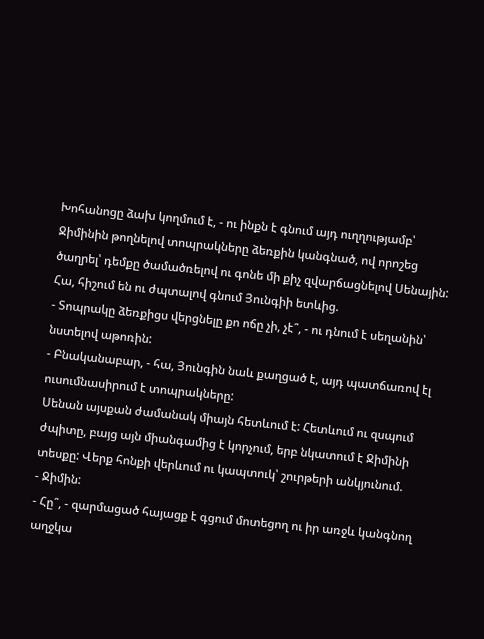Խոհանոցը ձախ կողմում է, - ու ինքն է գնում այդ ուղղությամբ՝ Ջիմինին թողնելով տոպրակները ձեռքին կանգնած, ով որոշեց ծաղրել՝ դեմքը ծամածռելով ու գոնե մի քիչ զվարճացնելով Սենային:
Հա, հիշում են ու ժպտալով գնում Յունգիի ետևից.
- Տոպրակը ձեռքիցս վերցնելը քո ոճը չի, չէ՞, - ու դնում է սեղանին՝ նստելով աթոռին:
- Բնականաբար, - հա, Յունգին նաև քաղցած է, այդ պատճառով էլ ուսումնասիրում է տոպրակները:
Սենան այսքան ժամանակ միայն հետևում է: Հետևում ու զսպում ժպիտը, բայց այն միանգամից է կորչում, երբ նկատում է Ջիմինի տեսքը: Վերք հոնքի վերևում ու կապտուկ՝ շուրթերի անկյունում.
- Ջիմին:
- Հը՞, - զարմացած հայացք է գցում մոտեցող ու իր առջև կանգնող աղջկա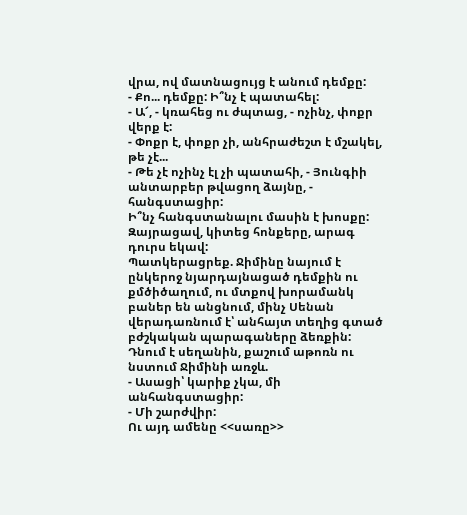վրա, ով մատնացույց է անում դեմքը:
- Քո... դեմքը: Ի՞նչ է պատահել:
- Ա՜, - կռահեց ու ժպտաց, - ոչինչ, փոքր վերք է:
- Փոքր է, փոքր չի, անհրաժեշտ է մշակել, թե չէ...
- Թե չէ ոչինչ էլ չի պատահի, - Յունգիի անտարբեր թվացող ձայնը, - հանգստացիր:
Ի՞նչ հանգստանալու մասին է խոսքը: Զայրացավ, կիտեց հոնքերը, արագ դուրս եկավ:
Պատկերացրեք. Ջիմինը նայում է ընկերոջ նյարդայնացած դեմքին ու քմծիծաղում, ու մտքով խորամանկ բաներ են անցնում, մինչ Սենան վերադառնում է՝ անհայտ տեղից գտած բժշկական պարագաները ձեռքին: Դնում է սեղանին, քաշում աթոռն ու նստում Ջիմինի առջև.
- Ասացի՝ կարիք չկա, մի անհանգստացիր:
- Մի շարժվիր:
Ու այդ ամենը <<սառը>>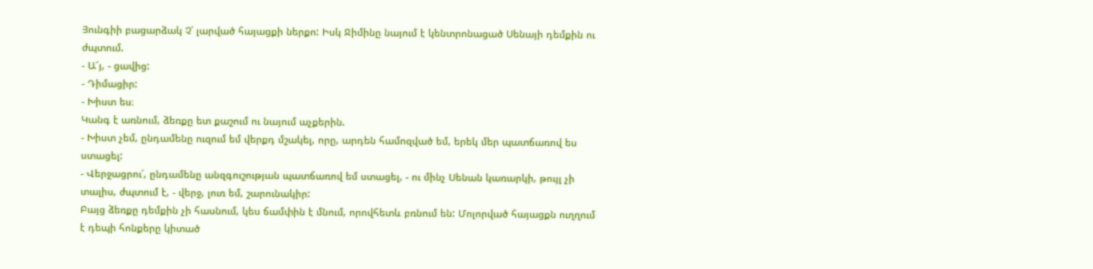Յունգիի բացարձակ Չ՛ լարված հայացքի ներքո: Իսկ Ջիմինը նայում է կենտրոնացած Սենայի դեմքին ու ժպտում.
- Ա՜յ, - ցավից:
- Դիմացիր:
- Խիստ ես։
Կանգ է առնում, ձեռքը ետ քաշում ու նայում աչքերին.
- Խիստ չեմ, ընդամենը ուզում եմ վերքդ մշակել, որը, արդեն համոզված եմ, երեկ մեր պատճառով ես ստացել:
- Վերջացրու՛, ընդամենը անզգուշության պատճառով եմ ստացել, - ու մինչ Սենան կառարկի, թույլ չի տալիս, ժպտում է, - վերջ, լուռ եմ, շարունակիր:
Բայց ձեռքը դեմքին չի հասնում, կես ճամփին է մնում, որովհետև բռնում են: Մոլորված հայացքն ուղղում է դեպի հոնքերը կիտած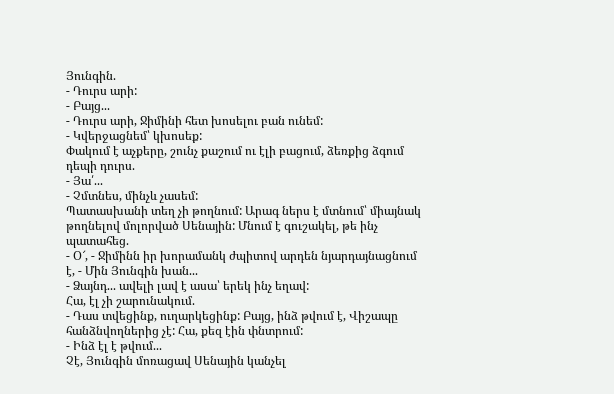Յունգին.
- Դուրս արի:
- Բայց...
- Դուրս արի, Ջիմինի հետ խոսելու բան ունեմ:
- Կվերջացնեմ՝ կխոսեք:
Փակում է աչքերը, շունչ քաշում ու էլի բացում, ձեռքից ձգում դեպի դուրս.
- Յա՛...
- Չմտնես, մինչև չասեմ:
Պատասխանի տեղ չի թողնում: Արագ ներս է մտնում՝ միայնակ թողնելով մոլորված Սենային: Մնում է գուշակել, թե ինչ պատահեց.
- Օ՜, - Ջիմինն իր խորամանկ ժպիտով արդեն նյարդայնացնում է, - Մին Յունգին խան...
- Ձայնդ... ավելի լավ է ասա՝ երեկ ինչ եղավ:
Հա, էլ չի շարունակում.
- Դաս տվեցինք, ուղարկեցինք: Բայց, ինձ թվում է, Վիշապը հանձնվողներից չէ: Հա, քեզ էին փնտրում:
- Ինձ էլ է թվում...
Չէ, Յունգին մոռացավ Սենային կանչել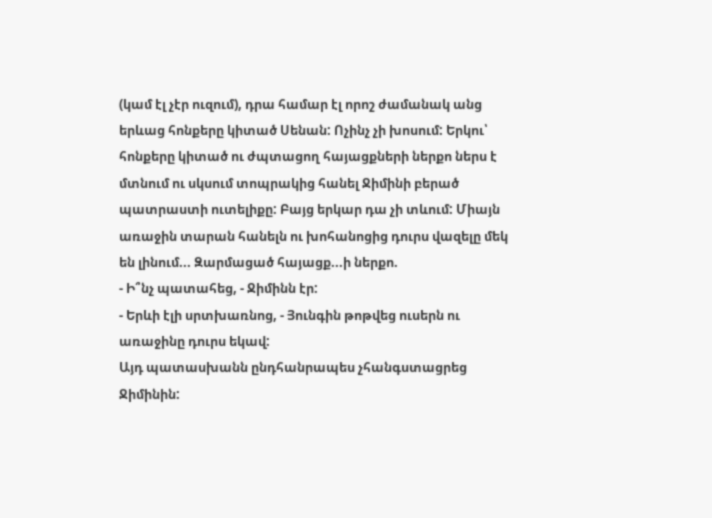(կամ էլ չէր ուզում), դրա համար էլ որոշ ժամանակ անց երևաց հոնքերը կիտած Սենան: Ոչինչ չի խոսում: Երկու՝ հոնքերը կիտած ու ժպտացող հայացքների ներքո ներս է մտնում ու սկսում տոպրակից հանել Ջիմինի բերած պատրաստի ուտելիքը: Բայց երկար դա չի տևում: Միայն առաջին տարան հանելն ու խոհանոցից դուրս վազելը մեկ են լինում... Զարմացած հայացք...ի ներքո.
- Ի՞նչ պատահեց, - Ջիմինն էր:
- Երևի էլի սրտխառնոց, - Յունգին թոթվեց ուսերն ու առաջինը դուրս եկավ:
Այդ պատասխանն ընդհանրապես չհանգստացրեց Ջիմինին: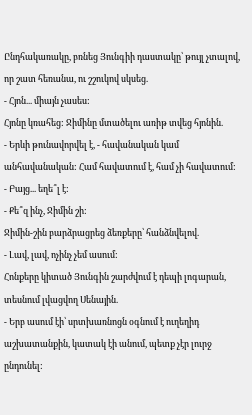Ընդհակառակը, բռնեց Յունգիի դաստակը՝ թույլ չտալով, որ շատ հեռանա, ու շշուկով սկսեց.
- Հյոն... միայն չասես:
Հյոնը կռահեց: Ջիմինը մտածելու առիթ տվեց հյոնին.
- Երևի թունավորվել է, - հավանական կամ անհավանական: Համ հավատում է, համ չի հավատում:
- Բայց... եղե՞լ է:
- Քե՞զ ինչ, Ջիմին շի:
Ջիմին-շին բարձրացրեց ձեռքերը՝ հանձնվելով.
- Լավ, լավ, ոչինչ չեմ ասում:
Հոնքերը կիտած Յունգին շարժվում է դեպի լոգարան, տեսնում լվացվող Սենային.
- Երբ ասում էի՝ սրտխառնոցն օգնում է ուղեղիդ աշխատանքին, կատակ էի անում, պետք չէր լուրջ ընդունել: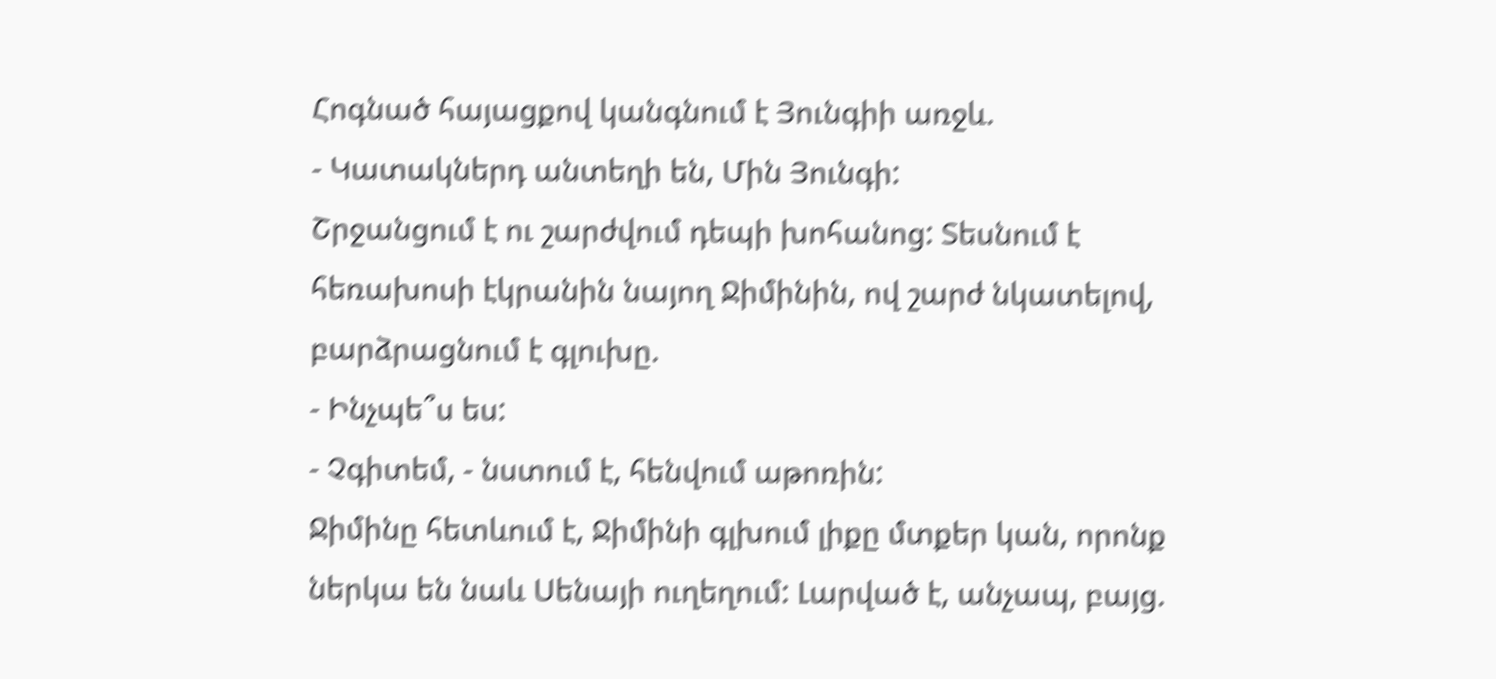Հոգնած հայացքով կանգնում է Յունգիի առջև.
- Կատակներդ անտեղի են, Մին Յունգի:
Շրջանցում է ու շարժվում դեպի խոհանոց: Տեսնում է հեռախոսի էկրանին նայող Ջիմինին, ով շարժ նկատելով, բարձրացնում է գլուխը.
- Ինչպե՞ս ես:
- Չգիտեմ, - նստում է, հենվում աթոռին:
Ջիմինը հետևում է, Ջիմինի գլխում լիքը մտքեր կան, որոնք ներկա են նաև Սենայի ուղեղում: Լարված է, անչապ, բայց.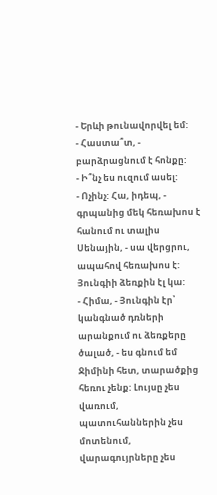- Երևի թունավորվել եմ:
- Հաստա՞տ, - բարձրացնում է հոնքը:
- Ի՞նչ ես ուզում ասել:
- Ոչինչ: Հա, իդեպ, - գրպանից մեկ հեռախոս է հանում ու տալիս Սենային, - սա վերցրու, ապահով հեռախոս է: Յունգիի ձեռքին էլ կա:
- Հիմա, - Յունգին էր՝ կանգնած դռների արանքում ու ձեռքերը ծալած, - ես գնում եմ Ջիմինի հետ, տարածքից հեռու չենք: Լույսը չես վառում, պատուհաններին չես մոտենում, վարագույրները չես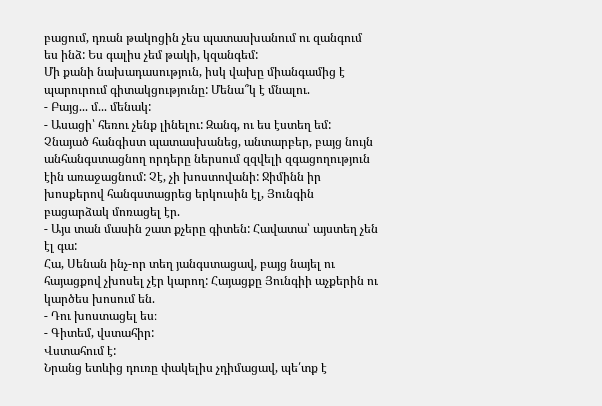բացում, դռան թակոցին չես պատասխանում ու զանգում ես ինձ: Ես գալիս չեմ թակի, կզանգեմ:
Մի քանի նախադասություն, իսկ վախը միանգամից է պարուրում գիտակցությունը: Մենա՞կ է մնալու.
- Բայց... մ... մենակ:
- Ասացի՝ հեռու չենք լինելու: Զանգ, ու ես էստեղ եմ:
Չնայած հանգիստ պատասխանեց, անտարբեր, բայց նույն անհանգստացնող որդերը ներսում զզվելի զգացողություն էին առաջացնում: Չէ, չի խոստովանի: Ջիմինն իր խոսքերով հանգստացրեց երկուսին էլ, Յունգին բացարձակ մոռացել էր.
- Այս տան մասին շատ քչերը գիտեն: Հավատա՝ այստեղ չեն էլ գա:
Հա, Սենան ինչ-որ տեղ յանգստացավ, բայց նայել ու հայացքով չխոսել չէր կարող: Հայացքը Յունգիի աչքերին ու կարծես խոսում են.
- Դու խոստացել ես։
- Գիտեմ, վստահիր:
Վստահում է:
Նրանց ետևից դուռը փակելիս չդիմացավ, պե՛տք է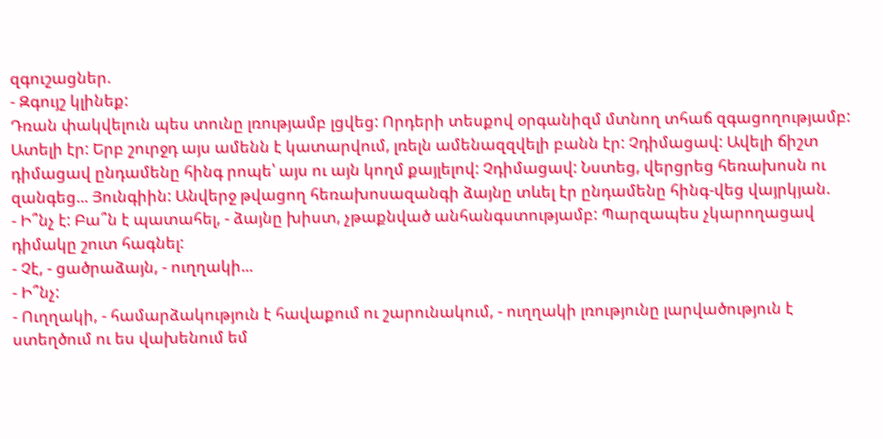զգուշացներ.
- Զգույշ կլինեք:
Դռան փակվելուն պես տունը լռությամբ լցվեց: Որդերի տեսքով օրգանիզմ մտնող տհաճ զգացողությամբ: Ատելի էր: Երբ շուրջդ այս ամենն է կատարվում, լռելն ամենազզվելի բանն էր: Չդիմացավ: Ավելի ճիշտ դիմացավ ընդամենը հինգ րոպե՝ այս ու այն կողմ քայլելով: Չդիմացավ: Նստեց, վերցրեց հեռախոսն ու զանգեց... Յունգիին: Անվերջ թվացող հեռախոսազանգի ձայնը տևել էր ընդամենը հինգ-վեց վայրկյան.
- Ի՞նչ է: Բա՞ն է պատահել, - ձայնը խիստ, չթաքնված անհանգստությամբ: Պարզապես չկարողացավ դիմակը շուտ հագնել:
- Չէ, - ցածրաձայն, - ուղղակի...
- Ի՞նչ:
- Ուղղակի, - համարձակություն է հավաքում ու շարունակում, - ուղղակի լռությունը լարվածություն է ստեղծում ու ես վախենում եմ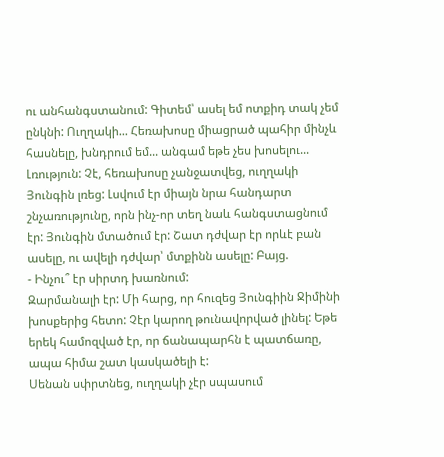ու անհանգստանում: Գիտեմ՝ ասել եմ ոտքիդ տակ չեմ ընկնի: Ուղղակի... Հեռախոսը միացրած պահիր մինչև հասնելը, խնդրում եմ... անգամ եթե չես խոսելու...
Լռություն: Չէ, հեռախոսը չանջատվեց, ուղղակի Յունգին լռեց: Լսվում էր միայն նրա հանդարտ շնչառությունը, որն ինչ-որ տեղ նաև հանգստացնում էր: Յունգին մտածում էր: Շատ դժվար էր որևէ բան ասելը, ու ավելի դժվար՝ մտքինն ասելը: Բայց.
- Ինչու՞ էր սիրտդ խառնում:
Զարմանալի էր: Մի հարց, որ հուզեց Յունգիին Ջիմինի խոսքերից հետո: Չէր կարող թունավորված լինել: Եթե երեկ համոզված էր, որ ճանապարհն է պատճառը, ապա հիմա շատ կասկածելի է:
Սենան սփրտնեց, ուղղակի չէր սպասում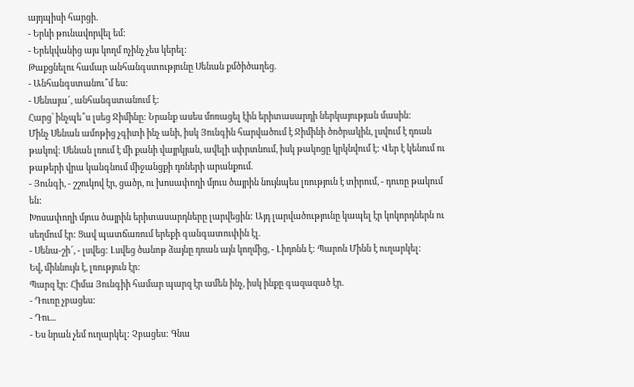այդպիսի հարցի.
- Երևի թունավորվել եմ:
- Երեկվանից այս կողմ ոչինչ չես կերել:
Թաքցնելու համար անհանգստությունը Սենան քմծիծաղեց.
- Անհանգստանու՞մ ես:
- Սենայա՜, անհանգստանում է:
Հարց՝ ինչպե՞ս լսեց Ջիմինը: Նրանք ասես մոռացել էին երիտասարդի ներկայության մասին:
Մինչ Սենան ամոթից չգիտի ինչ անի, իսկ Յունգին հարվածում է Ջիմինի ծոծրակին, լսվում է դռան թակով: Սենան լռում է մի քանի վայրկյան, ավելի սփրտնում, իսկ թակոցը կրկնվում է: Վեր է կենում ու թաթերի վրա կանգնում միջանցքի դռների արանքում.
- Յունգի, - շշուկով էր, ցածր, ու խոսափողի մյուս ծայրին նույնպես լռություն է տիրում, - դուռը թակում են:
Խոսափողի մյուս ծայրին երիտասարդները լարվեցին: Այդ լարվածությունը կապել էր կոկորդներն ու սեղմում էր: Ցավ պատճառում երեքի գանգատուփին էլ.
- Սենա-շի՜, - լսվեց: Լսվեց ծանոթ ձայնը դռան այն կողմից, - Լիդոնն է: Պարոն Մինն է ուղարկել:
Եվ, միևնույն է, լռություն էր:
Պարզ էր: Հիմա Յունգիի համար պարզ էր ամեն ինչ, իսկ ինքը գազազած էր.
- Դուռը չբացես:
- Դու...
- Ես նրան չեմ ուղարկել: Չբացես: Գնա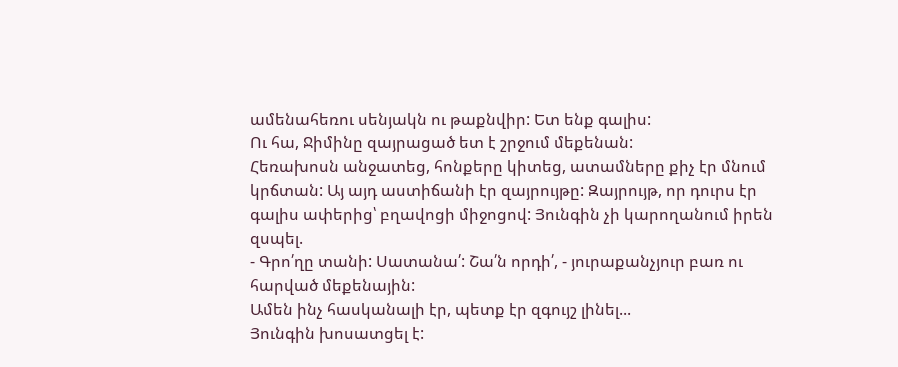ամենահեռու սենյակն ու թաքնվիր: Ետ ենք գալիս:
Ու հա, Ջիմինը զայրացած ետ է շրջում մեքենան:
Հեռախոսն անջատեց, հոնքերը կիտեց, ատամները քիչ էր մնում կրճտան: Այ այդ աստիճանի էր զայրույթը: Զայրույթ, որ դուրս էր գալիս ափերից՝ բղավոցի միջոցով: Յունգին չի կարողանում իրեն զսպել.
- Գրո՛ղը տանի: Սատանա՛: Շա՛ն որդի՛, - յուրաքանչյուր բառ ու հարված մեքենային:
Ամեն ինչ հասկանալի էր, պետք էր զգույշ լինել...
Յունգին խոսատցել է: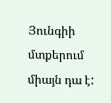Յունգիի մտքերում միայն դա է: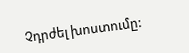Չդրժել խոստումը: